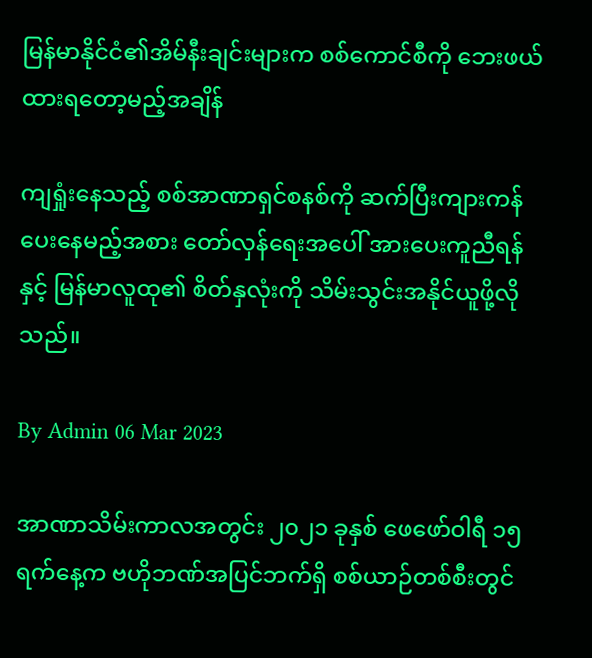မြန်မာနိုင်ငံ၏အိမ်နီးချင်းများက စစ်ကောင်စီကို ဘေးဖယ်ထားရတော့မည့်အချိန်

ကျရှုံးနေသည့် စစ်အာဏာရှင်စနစ်ကို ဆက်ပြီးကျားကန်ပေးနေမည့်အစား တော်လှန်ရေးအပေါ် အားပေးကူညီရန်နှင့် မြန်မာလူထု၏ စိတ်နှလုံးကို သိမ်းသွင်းအနိုင်ယူဖို့လိုသည်။

By Admin 06 Mar 2023

အာဏာသိမ်းကာလအတွင်း ၂၀၂၁ ခုနှစ် ဖေဖော်ဝါရီ ၁၅ ရက်နေ့က ဗဟိုဘဏ်အပြင်ဘက်ရှိ စစ်ယာဉ်တစ်စီးတွင်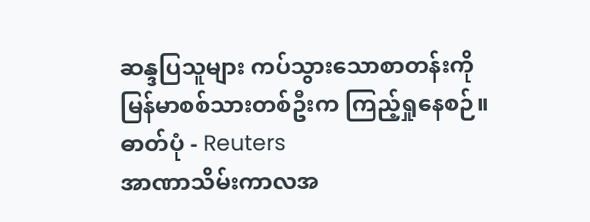ဆန္ဒပြသူများ ကပ်သွားသောစာတန်းကို မြန်မာစစ်သားတစ်ဦးက ကြည့်ရှုနေစဉ်။ ဓာတ်ပုံ - Reuters
အာဏာသိမ်းကာလအ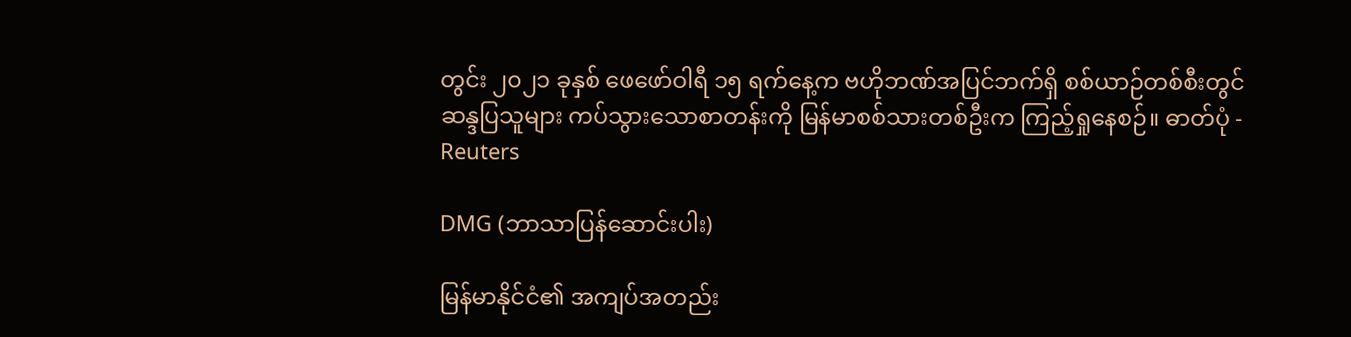တွင်း ၂၀၂၁ ခုနှစ် ဖေဖော်ဝါရီ ၁၅ ရက်နေ့က ဗဟိုဘဏ်အပြင်ဘက်ရှိ စစ်ယာဉ်တစ်စီးတွင် ဆန္ဒပြသူများ ကပ်သွားသောစာတန်းကို မြန်မာစစ်သားတစ်ဦးက ကြည့်ရှုနေစဉ်။ ဓာတ်ပုံ - Reuters

DMG (ဘာသာပြန်ဆောင်းပါး)

မြန်မာနိုင်ငံ၏ အကျပ်အတည်း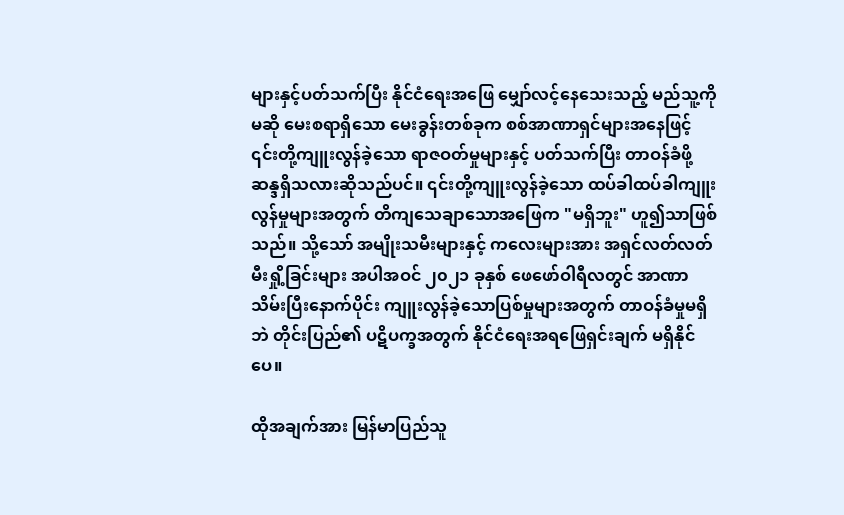များနှင့်ပတ်သက်ပြီး နိုင်ငံရေးအဖြေ မျှော်လင့်နေသေးသည့် မည်သူ့ကိုမဆို မေးစရာရှိသော မေးခွန်းတစ်ခုက စစ်အာဏာရှင်များအနေဖြင့် ၎င်းတို့ကျူးလွန်ခဲ့သော ရာဇဝတ်မှုများနှင့် ပတ်သက်ပြီး တာဝန်ခံဖို့ ဆန္ဒရှိသလားဆိုသည်ပင်။ ၎င်းတို့ကျူးလွန်ခဲ့သော ထပ်ခါထပ်ခါကျူးလွန်မှုများအတွက် တိကျသေချာသောအဖြေက "မရှိဘူး" ဟူ၍သာဖြစ်သည်။ သို့သော် အမျိုးသမီးများနှင့် ကလေးများအား အရှင်လတ်လတ်မီးရှို့ခြင်းများ အပါအဝင် ၂၀၂၁ ခုနှစ် ဖေဖော်ဝါရီလတွင် အာဏာသိမ်းပြီးနောက်ပိုင်း ကျူးလွန်ခဲ့သောပြစ်မှုများအတွက် တာဝန်ခံမှုမရှိဘဲ တိုင်းပြည်၏ ပဋိပက္ခအတွက် နိုင်ငံရေးအရဖြေရှင်းချက် မရှိနိုင်ပေ။

ထိုအချက်အား မြန်မာပြည်သူ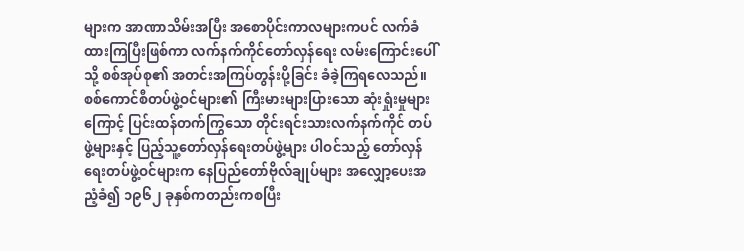များက အာဏာသိမ်းအပြီး အစောပိုင်းကာလများကပင် လက်ခံထားကြပြီးဖြစ်ကာ လက်နက်ကိုင်တော်လှန်ရေး လမ်းကြောင်းပေါ်သို့ စစ်အုပ်စု၏ အတင်းအကြပ်တွန်းပို့ခြင်း ခံခဲ့ကြရလေသည်။ စစ်ကောင်စီတပ်ဖွဲ့ဝင်များ၏ ကြီးမားများပြားသော ဆုံးရှုံးမှုများကြောင့် ပြင်းထန်တက်ကြွသော တိုင်းရင်းသားလက်နက်ကိုင် တပ်ဖွဲ့များနှင့် ပြည့်သူ့တော်လှန်ရေးတပ်ဖွဲ့များ ပါဝင်သည့် တော်လှန်ရေးတပ်ဖွဲ့ဝင်များက နေပြည်တော်ဗိုလ်ချုပ်များ အလျှော့ပေးအညံ့ခံ၍ ၁၉၆၂ ခုနှစ်ကတည်းကစပြီး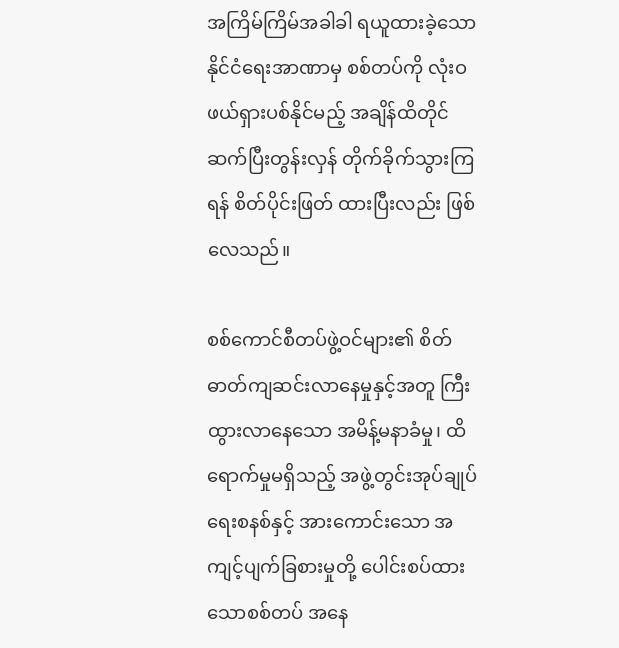အကြိမ်ကြိမ်အခါခါ ရယူထားခဲ့သော နိုင်ငံရေးအာဏာမှ စစ်တပ်ကို လုံးဝဖယ်ရှားပစ်နိုင်မည့် အချိန်ထိတိုင် ဆက်ပြီးတွန်းလှန် တိုက်ခိုက်သွားကြရန် စိတ်ပိုင်းဖြတ် ထားပြီးလည်း ဖြစ်လေသည်။

စစ်ကောင်စီတပ်ဖွဲ့ဝင်များ၏ စိတ်ဓာတ်ကျဆင်းလာနေမှုနှင့်အတူ ကြီးထွားလာနေသော အမိန့်မနာခံမှု၊ ထိရောက်မှုမရှိသည့် အဖွဲ့တွင်းအုပ်ချုပ်ရေးစနစ်နှင့် အားကောင်းသော အကျင့်ပျက်ခြစားမှုတို့ ပေါင်းစပ်ထားသောစစ်တပ် အနေ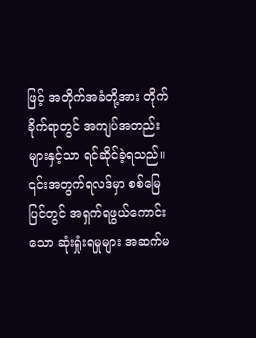ဖြင့် အတိုက်အခံတို့အား တိုက်ခိုက်ရာတွင် အကျပ်အတည်းများနှင့်သာ ရင်ဆိုင်ခဲ့ရသည်။ ၎င်းအတွက်ရလဒ်မှာ စစ်မြေပြင်တွင် အရှက်ရဖွယ်ကောင်းသော ဆုံးရှုံးရမှုများ အဆက်မ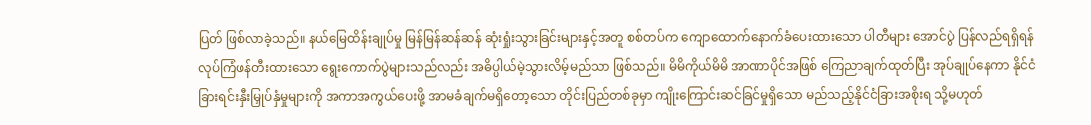ပြတ် ဖြစ်လာခဲ့သည်။ နယ်မြေထိန်းချုပ်မှု မြန်မြန်ဆန်ဆန် ဆုံးရှုံးသွားခြင်းများနှင့်အတူ စစ်တပ်က ကျောထောက်နောက်ခံပေးထားသော ပါတီများ အောင်ပွဲ ပြန်လည်ရရှိရန် လုပ်ကြံဖန်တီးထားသော ရွေးကောက်ပွဲများသည်လည်း အဓိပ္ပါယ်မဲ့သွားလိမ့်မည်သာ ဖြစ်သည်။ မိမိကိုယ်မိမိ အာဏာပိုင်အဖြစ် ကြေညာချက်ထုတ်ပြီး အုပ်ချုပ်နေကာ နိုင်ငံခြားရင်းနှီးမြှုပ်နှံမှုများကို အကာအကွယ်ပေးဖို့ အာမခံချက်မရှိတော့သော တိုင်းပြည်တစ်ခုမှာ ကျိုးကြောင်းဆင်ခြင်မှုရှိသော မည်သည့်နိုင်ငံခြားအစိုးရ သို့မဟုတ်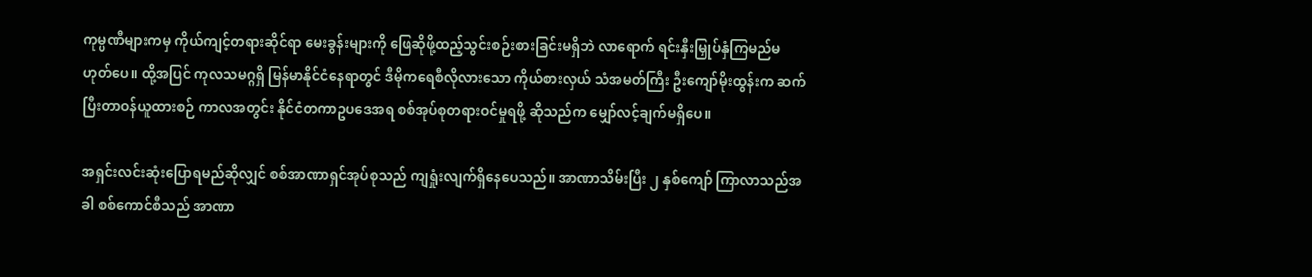ကုမ္ပဏီများကမှ ကိုယ်ကျင့်တရားဆိုင်ရာ မေးခွန်းများကို ဖြေဆိုဖို့ထည့်သွင်းစဉ်းစားခြင်းမရှိဘဲ လာရောက် ရင်းနှီးမြှုပ်နှံကြမည်မဟုတ်ပေ။ ထို့အပြင် ကုလသမဂ္ဂရှိ မြန်မာနိုင်ငံနေရာတွင် ဒီမိုကရေစီလိုလားသော ကိုယ်စားလှယ် သံအမတ်ကြီး ဦးကျော်မိုးထွန်းက ဆက်ပြီးတာဝန်ယူထားစဉ် ကာလအတွင်း နိုင်ငံတကာဥပဒေအရ စစ်အုပ်စုတရားဝင်မှုရဖို့ ဆိုသည်က မျှော်လင့်ချက်မရှိပေ။

အရှင်းလင်းဆုံးပြောရမည်ဆိုလျှင် စစ်အာဏာရှင်အုပ်စုသည် ကျရှုံးလျက်ရှိနေပေသည်။ အာဏာသိမ်းပြီး ၂ နှစ်ကျော် ကြာလာသည်အခါ စစ်ကောင်စီသည် အာဏာ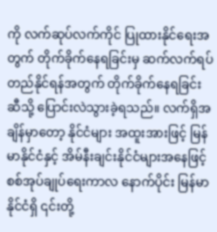ကို လက်ဆုပ်လက်ကိုင် ပြုထားနိုင်ရေးအတွက် တိုက်ခိုက်နေရခြင်းမှ ဆက်လက်ရပ်တည်နိုင်ရန်အတွက် တိုက်ခိုက်နေရခြင်းဆီသို့ ပြောင်းလဲသွားခဲ့ရသည်။ လက်ရှိအချိန်မှာတော့ နိုင်ငံများ အထူးအားဖြင့် မြန်မာနိုင်ငံနှင့် အိမ်နီးချင်းနိုင်ငံများအနေဖြင့် စစ်အုပ်ချုပ်ရေးကာလ နောက်ပိုင်း မြန်မာနိုင်ငံရှိ ၎င်းတို့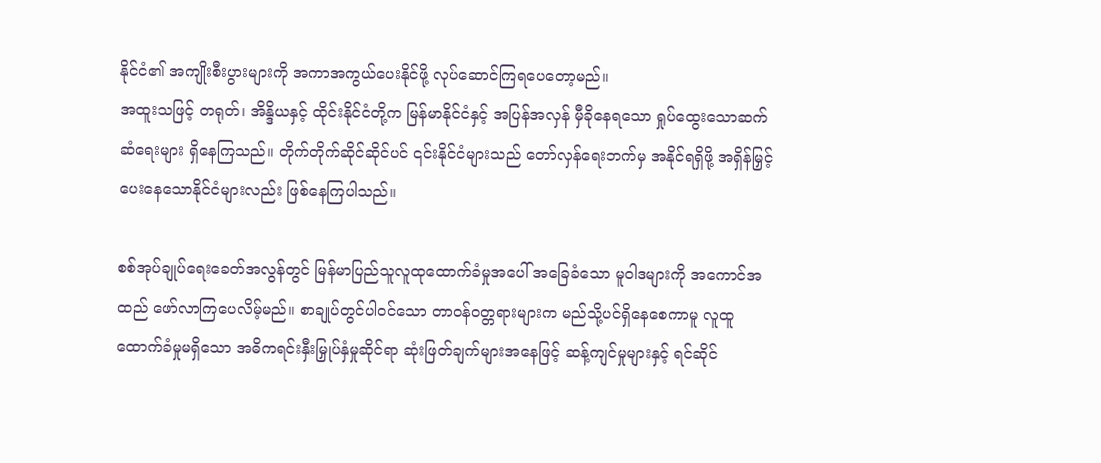နိုင်ငံ၏ အကျိုးစီးပွားများကို အကာအကွယ်ပေးနိုင်ဖို့ လုပ်ဆောင်ကြရပေတော့မည်။
အထူးသဖြင့် တရုတ်၊ အိန္ဒိယနှင့် ထိုင်းနိုင်ငံတို့က မြန်မာနိုင်ငံနှင့် အပြန်အလှန် မှီခိုနေရသော ရှုပ်ထွေးသောဆက်ဆံရေးများ ရှိနေကြသည်။ တိုက်တိုက်ဆိုင်ဆိုင်ပင် ၎င်းနိုင်ငံများသည် တော်လှန်ရေးဘက်မှ အနိုင်ရရှိဖို့ အရှိန်မြှင့် ပေးနေသောနိုင်ငံများလည်း ဖြစ်နေကြပါသည်။

စစ်အုပ်ချုပ်ရေးခေတ်အလွန်တွင် မြန်မာပြည်သူလူထုထောက်ခံမှုအပေါ် အခြေခံသော မူဝါဒများကို အကောင်အထည် ဖော်လာကြပေလိမ့်မည်။ စာချုပ်တွင်ပါဝင်သော တာဝန်ဝတ္တရားများက မည်သို့ပင်ရှိနေစေကာမူ လူထူ ထောက်ခံမှုမရှိသော အဓိကရင်းနှီးမြှုပ်နှံမှုဆိုင်ရာ ဆုံးဖြတ်ချက်များအနေဖြင့် ဆန့်ကျင်မှုများနှင့် ရင်ဆိုင်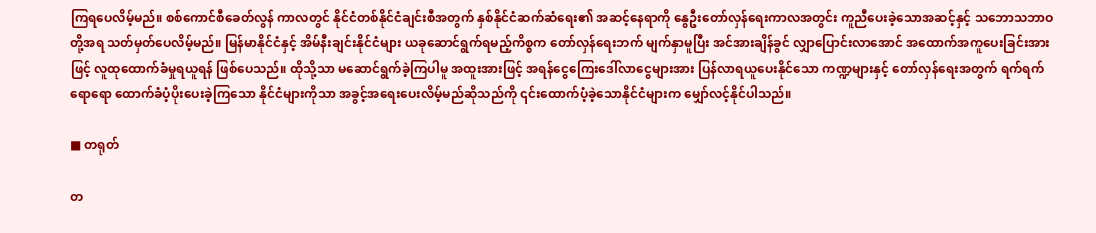ကြရပေလိမ့်မည်။ စစ်ကောင်စီခေတ်လွန် ကာလတွင် နိုင်ငံတစ်နိုင်ငံချင်းစီအတွက် နှစ်နိုင်ငံဆက်ဆံရေး၏ အဆင့်နေရာကို နွေဦးတော်လှန်ရေးကာလအတွင်း ကူညီပေးခဲ့သောအဆင့်နှင့် သဘောသဘာဝတို့အရ သတ်မှတ်ပေလိမ့်မည်။ မြန်မာနိုင်ငံနှင့် အိမ်နီးချင်းနိုင်ငံများ ယခုဆောင်ရွက်ရမည့်ကိစ္စက တော်လှန်ရေးဘက် မျက်နှာမူပြီး အင်အားချိန်ခွင် လျှာပြောင်းလာအောင် အထောက်အကူပေးခြင်းအားဖြင့် လူထုထောက်ခံမှုရယူရန် ဖြစ်ပေသည်။ ထိုသို့သာ မဆောင်ရွက်ခဲ့ကြပါမူ အထူးအားဖြင့် အရန်ငွေကြေးဒေါ်လာငွေများအား ပြန်လာရယူပေးနိုင်သော ကဏ္ဍများနှင့် တော်လှန်ရေးအတွက် ရက်ရက်ရောရော ထောက်ခံပံ့ပိုးပေးခဲ့ကြသော နိုင်ငံများကိုသာ အခွင့်အရေးပေးလိမ့်မည်ဆိုသည်ကို ၎င်းထောက်ပံ့ခဲ့သောနိုင်ငံများက မျှော်လင့်နိုင်ပါသည်။

■ တရုတ်

တ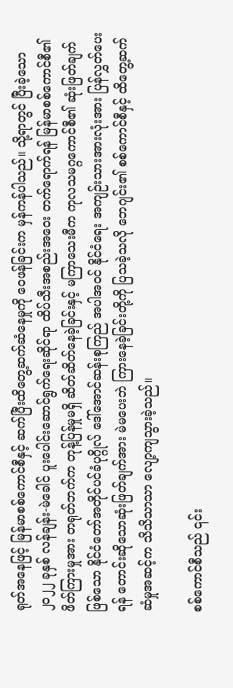ရုတ်အနေဖြင့် မြန်မာစစ်ကောင်စီနှင့် ဆက်ပြီးထိတွေ့ဆက်ဆံနေမှုကို ဝေဖန်ခြင်းက မှန်ကန်ပါသည်။ သို့ရာတွင် ပြီးခဲ့သော ၂၀၂၂ ခုနှစ် လန်ချန်း-မဲခေါင် ပူးပေါင်းဆောင်ရွက်ရေးဆိုင်ရာ ထိပ်သီးအစည်းအဝေး တက်ရောက်ရန် မြန်မာစစ်ကောင်စီ၏ ဖိတ်ကြားမှုအား တရုတ်ဘက်က တုန့်ပြန်မှုမရှိ ဆိတ်ဆိတ်နေခဲ့ခြင်းနှင့် မကြာသေးမီက ကုလသမဂ္ဂကောင်စီ၏ ဆုံးဖြတ်ချက်ဖြစ်သော နိုင်ငံတော်အတိုင်ပင်ခံပုဂ္ဂိုလ် ဒေါ်အောင်ဆန်းစုကြည် အပါအဝင် နိုင်ငံရေး အကျဉ်းသားအားလုံးအား ပြန်လွှတ်ပေးရန် တောင်းဆိုသောဆုံးဖြတ်ချက်အား မဲမပေးဘဲ ကြားနေခဲ့ခြင်းတို့ကို ပြသခဲ့သလို ဘေဂျင်း၏ စစ်ကောင်စီနှင့် ထိတွေ့ဆက်ဆံမှုအဆင့်က သိသိသာသာ လျော့ကျသွားခဲ့သည်။

စစ်ကောင်စီသည် ၎င်း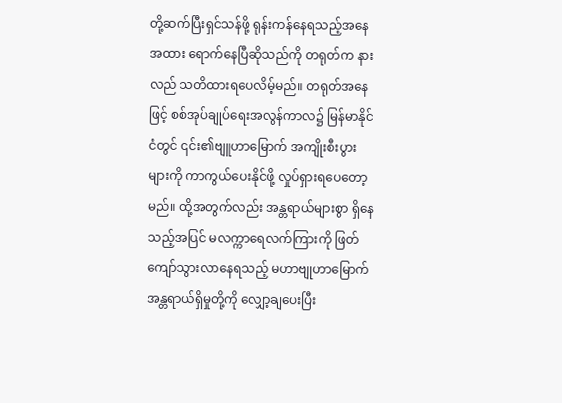တို့ဆက်ပြီးရှင်သန်ဖို့ ရုန်းကန်နေရသည့်အနေအထား ရောက်နေပြီဆိုသည်ကို တရုတ်က နားလည် သတိထားရပေလိမ့်မည်။ တရုတ်အနေဖြင့် စစ်အုပ်ချုပ်ရေးအလွန်ကာလ၌ မြန်မာနိုင်ငံတွင် ၎င်း၏ဗျူဟာမြောက် အကျိုးစီးပွားများကို ကာကွယ်ပေးနိုင်ဖို့ လှုပ်ရှားရပေတော့မည်။ ထို့အတွက်လည်း အန္တရာယ်များစွာ ရှိနေသည့်အပြင် မလက္ကာရေလက်ကြားကို ဖြတ်ကျော်သွားလာနေရသည့် မဟာဗျုဟာမြောက် အန္တရာယ်ရှိမှုတို့ကို လျှော့ချပေးပြီး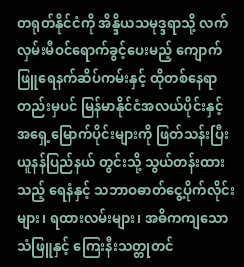တရုတ်နိုင်ငံကို အိန္ဒိယသမုဒ္ဒရာသို့ လက်လှမ်းမီဝင်ရောက်ခွင့်ပေးမည့် ကျောက်ဖြူရေနက်ဆိပ်ကမ်းနှင့် ထိုတစ်နေရာတည်းမှပင် မြန်မာနိုင်ငံအလယ်ပိုင်းနှင့် အရှေ့မြောက်ပိုင်းများကို ဖြတ်သန်းပြီး ယူနန်ပြည်နယ် တွင်းသို့ သွယ်တန်းထားသည့် ရေနံနှင့် သဘာဝဓာတ်ငွေ့ပိုက်လိုင်းများ၊ ရထားလမ်းများ၊ အဓိကကျသော သံဖြူနှင့် ကြေးနီးသတ္တုတင်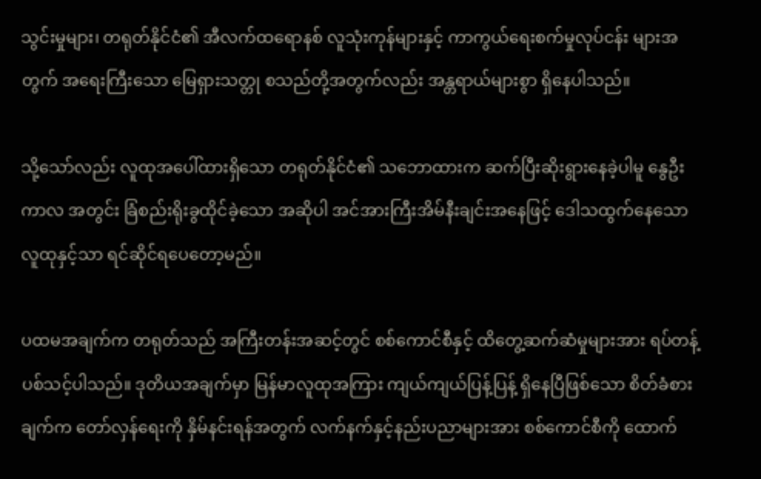သွင်းမှုများ၊ တရုတ်နိုင်ငံ၏ အီလက်ထရောနစ် လူသုံးကုန်များနှင့် ကာကွယ်ရေးစက်မှုလုပ်ငန်း များအတွက် အရေးကြီးသော မြေရှားသတ္တု စသည်တို့အတွက်လည်း အန္တရာယ်များစွာ ရှိနေပါသည်။

သို့သော်လည်း လူထုအပေါ်ထားရှိသော တရုတ်နိုင်ငံ၏ သဘောထားက ဆက်ပြီးဆိုးရွားနေခဲ့ပါမူ နွေဦးကာလ အတွင်း ခြံစည်းရိုးခွထိုင်ခဲ့သော အဆိုပါ အင်အားကြီးအိမ်နီးချင်းအနေဖြင့် ဒေါသထွက်နေသော လူထုနှင့်သာ ရင်ဆိုင်ရပေတော့မည်။

ပထမအချက်က တရုတ်သည် အကြီးတန်းအဆင့်တွင် စစ်ကောင်စီနှင့် ထိတွေ့ဆက်ဆံမှုများအား ရပ်တန့်ပစ်သင့်ပါသည်။ ဒုတိယအချက်မှာ မြန်မာလူထုအကြား ကျယ်ကျယ်ပြန့်ပြန့် ရှိနေပြီဖြစ်သော စိတ်ခံစားချက်က တော်လှန်ရေးကို နှိမ်နင်းရန်အတွက် လက်နက်နှင့်နည်းပညာများအား စစ်ကောင်စီကို ထောက်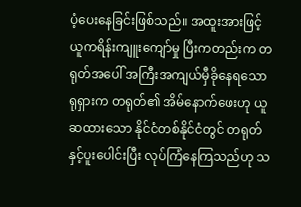ပံ့ပေးနေခြင်းဖြစ်သည်။ အထူးအားဖြင့် ယူကရိန်းကျူးကျော်မှု ပြီးကတည်းက တရုတ်အပေါ် အကြီးအကျယ်မှီခိုနေရသော ရုရှားက တရုတ်၏ အိမ်နောက်ဖေးဟု ယူဆထားသော နိုင်ငံတစ်နိုင်ငံတွင် တရုတ်နှင့်ပူးပေါင်းပြီး လုပ်ကြံနေကြသည်ဟု သ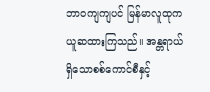ဘာဝကျကျပင် မြန်မာလူထုက ယူဆထားကြသည်။ အန္တရာယ်ရှိသောစစ်ကောင်စီနှင့်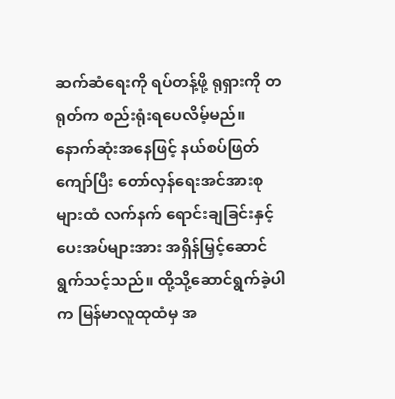ဆက်ဆံရေးကို ရပ်တန့်ဖို့ ရုရှားကို တရုတ်က စည်းရုံးရပေလိမ့်မည်။ နောက်ဆုံးအနေဖြင့် နယ်စပ်ဖြတ်ကျော်ပြီး တော်လှန်ရေးအင်အားစုများထံ လက်နက် ရောင်းချခြင်းနှင့် ပေးအပ်များအား အရှိန်မြှင့်ဆောင်ရွက်သင့်သည်။ ထို့သို့ဆောင်ရွက်ခဲ့ပါက မြန်မာလူထုထံမှ အ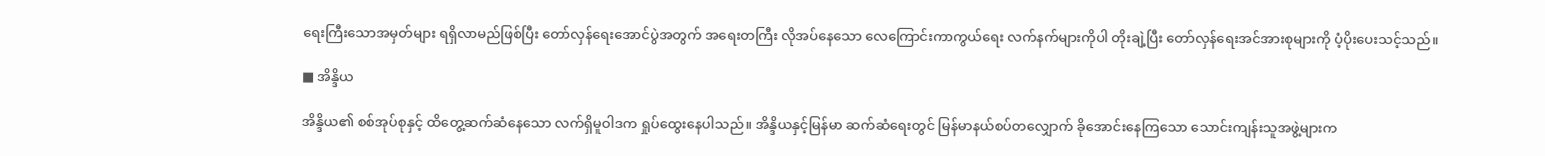ရေးကြီးသောအမှတ်များ ရရှိလာမည်ဖြစ်ပြီး တော်လှန်ရေးအောင်ပွဲအတွက် အရေးတကြီး လိုအပ်နေသော လေကြောင်းကာကွယ်ရေး လက်နက်များကိုပါ တိုးချဲ့ပြီး တော်လှန်ရေးအင်အားစုများကို ပံ့ပိုးပေးသင့်သည်။

■ အိန္ဒိယ

အိန္ဒိယ၏ စစ်အုပ်စုနှင့် ထိတွေ့ဆက်ဆံနေသော လက်ရှိမူဝါဒက ရှုပ်ထွေးနေပါသည်။ အိန္ဒိယနှင့်မြန်မာ ဆက်ဆံရေးတွင် မြန်မာနယ်စပ်တလျှောက် ခိုအောင်းနေကြသော သောင်းကျန်းသူအဖွဲ့များက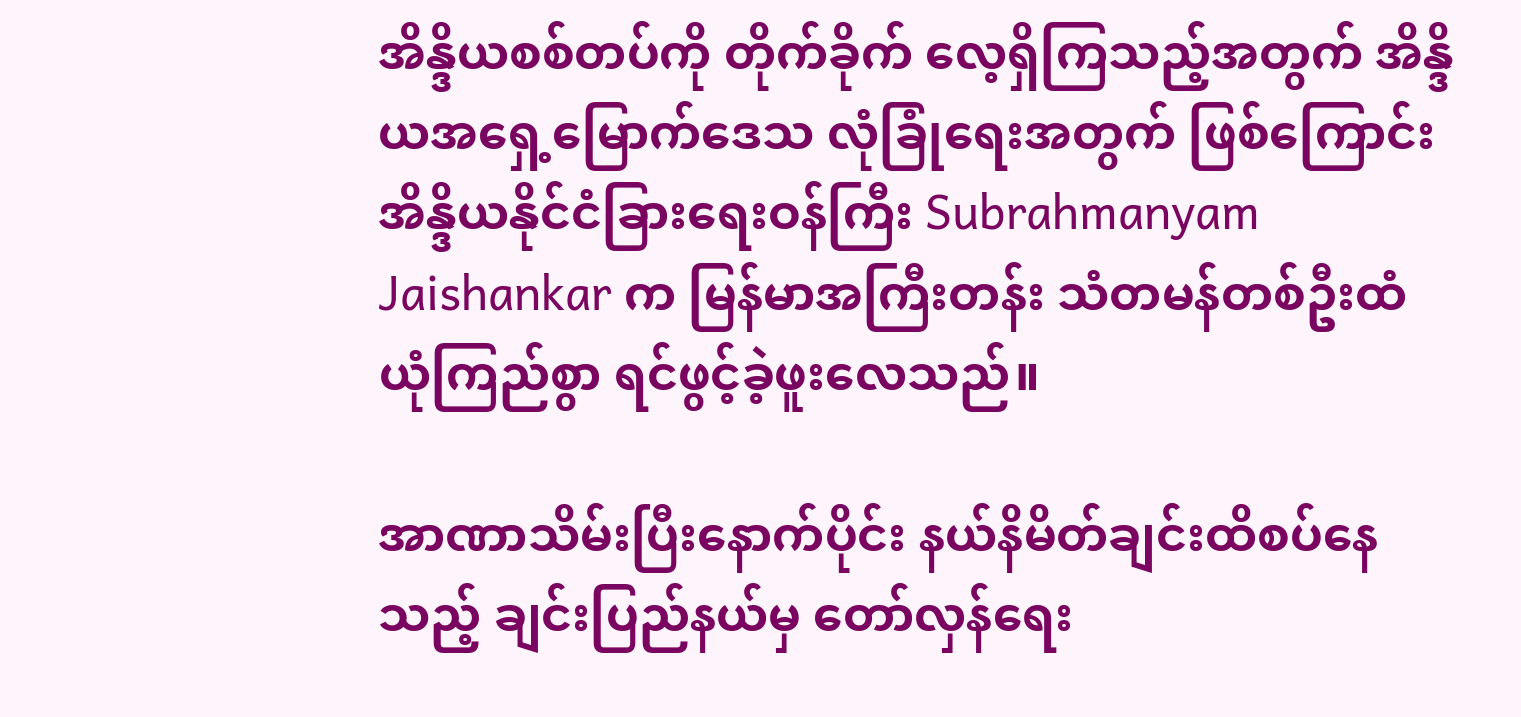အိန္ဒိယစစ်တပ်ကို တိုက်ခိုက် လေ့ရှိကြသည့်အတွက် အိန္ဒိယအရှေ့မြောက်ဒေသ လုံခြုံရေးအတွက် ဖြစ်ကြောင်း အိန္ဒိယနိုင်ငံခြားရေးဝန်ကြီး Subrahmanyam Jaishankar က မြန်မာအကြီးတန်း သံတမန်တစ်ဦးထံ ယုံကြည်စွာ ရင်ဖွင့်ခဲ့ဖူးလေသည်။

အာဏာသိမ်းပြီးနောက်ပိုင်း နယ်နိမိတ်ချင်းထိစပ်နေသည့် ချင်းပြည်နယ်မှ တော်လှန်ရေး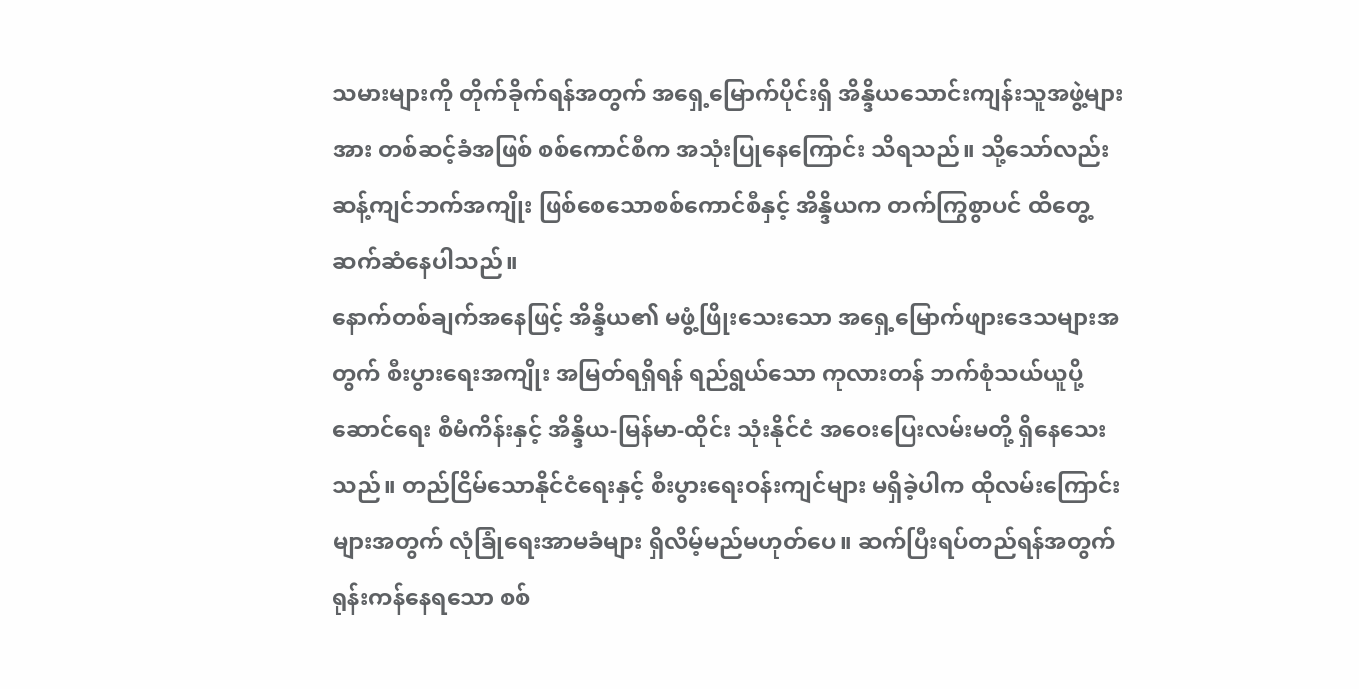သမားများကို တိုက်ခိုက်ရန်အတွက် အရှေ့မြောက်ပိုင်းရှိ အိန္ဒိယသောင်းကျန်းသူအဖွဲ့များအား တစ်ဆင့်ခံအဖြစ် စစ်ကောင်စီက အသုံးပြုနေကြောင်း သိရသည်။ သို့သော်လည်း ဆန့်ကျင်ဘက်အကျိုး ဖြစ်စေသောစစ်ကောင်စီနှင့် အိန္ဒိယက တက်ကြွစွာပင် ထိတွေ့ဆက်ဆံနေပါသည်။
နောက်တစ်ချက်အနေဖြင့် အိန္ဒိယ၏ မဖွံ့ဖြိုးသေးသော အရှေ့မြောက်ဖျားဒေသများအတွက် စီးပွားရေးအကျိုး အမြတ်ရရှိရန် ရည်ရွယ်သော ကုလားတန် ဘက်စုံသယ်ယူပို့ဆောင်ရေး စီမံကိန်းနှင့် အိန္ဒိယ-မြန်မာ-ထိုင်း သုံးနိုင်ငံ အဝေးပြေးလမ်းမတို့ ရှိနေသေးသည်။ တည်ငြိမ်သောနိုင်ငံရေးနှင့် စီးပွားရေးဝန်းကျင်များ မရှိခဲ့ပါက ထိုလမ်းကြောင်းများအတွက် လုံခြုံရေးအာမခံများ ရှိလိမ့်မည်မဟုတ်ပေ။ ဆက်ပြီးရပ်တည်ရန်အတွက် ရုန်းကန်နေရသော စစ်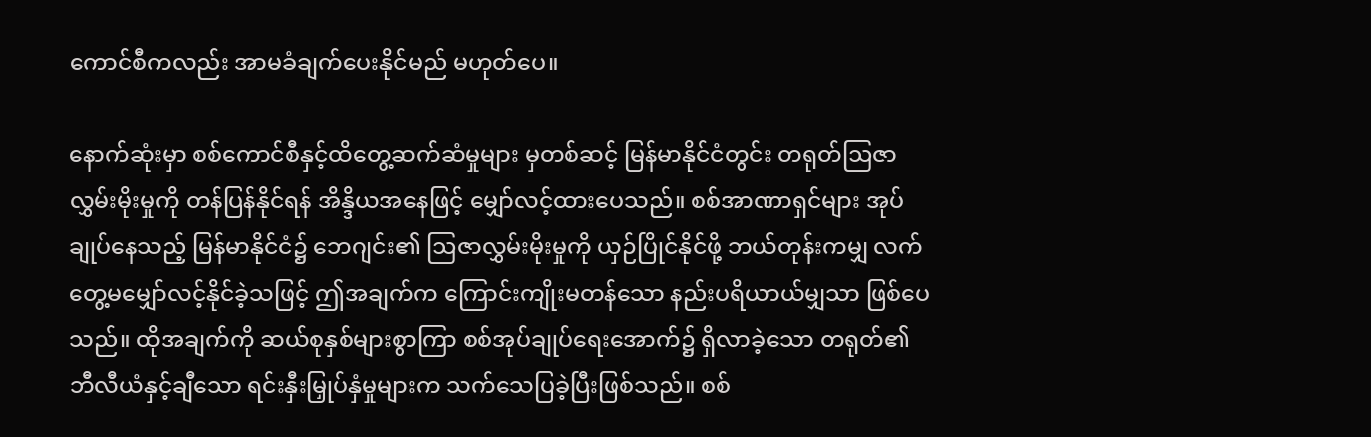ကောင်စီကလည်း အာမခံချက်ပေးနိုင်မည် မဟုတ်ပေ။

နောက်ဆုံးမှာ စစ်ကောင်စီနှင့်ထိတွေ့ဆက်ဆံမှုများ မှတစ်ဆင့် မြန်မာနိုင်ငံတွင်း တရုတ်ဩဇာလွှမ်းမိုးမှုကို တန်ပြန်နိုင်ရန် အိန္ဒိယအနေဖြင့် မျှော်လင့်ထားပေသည်။ စစ်အာဏာရှင်များ အုပ်ချုပ်နေသည့် မြန်မာနိုင်ငံ၌ ဘေဂျင်း၏ ဩဇာလွှမ်းမိုးမှုကို ယှဉ်ပြိုင်နိုင်ဖို့ ဘယ်တုန်းကမျှ လက်တွေ့မမျှော်လင့်နိုင်ခဲ့သဖြင့် ဤအချက်က ကြောင်းကျိုးမတန်သော နည်းပရိယာယ်မျှသာ ဖြစ်ပေသည်။ ထိုအချက်ကို ဆယ်စုနှစ်များစွာကြာ စစ်အုပ်ချုပ်ရေးအောက်၌ ရှိလာခဲ့သော တရုတ်၏ ဘီလီယံနှင့်ချီသော ရင်းနှီးမြှုပ်နှံမှုများက သက်သေပြခဲ့ပြီးဖြစ်သည်။ စစ်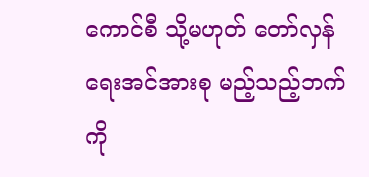ကောင်စီ သို့မဟုတ် တော်လှန်ရေးအင်အားစု မည့်သည့်ဘက်ကို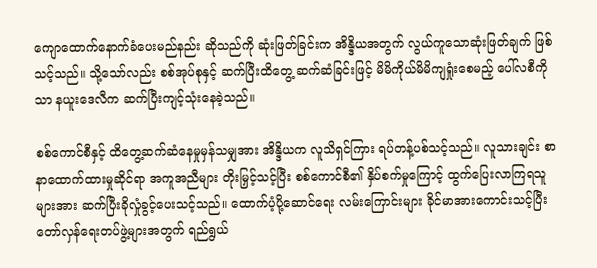ကျောထောက်နောက်ခံပေးမည်နည်း ဆိုသည်ကို ဆုံးဖြတ်ခြင်းက အိန္ဒိယအတွက် လွယ်ကူသောဆုံးဖြတ်ချက် ဖြစ်သင့်သည်။ သို့သော်လည်း စစ်အုပ်စုနှင့် ဆက်ပြီးထိတွေ့ ဆက်ဆံခြင်းဖြင့် မိမိကိုယ်မိမိကျရှုံးစေမည့် ပေါ်လစီကိုသာ နယူးဒေလီက ဆက်ပြီးကျင့်သုံးနေခဲ့သည်။

စစ်ကောင်စီနှင့် ထိတွေ့ဆက်ဆံနေမှုမှန်သမျှအား အိန္ဒိယက လူသိရှင်ကြား ရပ်တန့်ပစ်သင့်သည်။ လူသားချင်း စာနာထောက်ထားမှုဆိုင်ရာ အကူအညီများ တိုးမြှင့်သင့်ပြီး စစ်ကောင်စီ၏ နှိပ်စက်မှုကြောင့် ထွက်ပြေးလာကြရသူ များအား ဆက်ပြီးခိုလှုံခွင့်ပေးသင့်သည်။ ထောက်ပံ့ပို့ဆောင်ရေး လမ်းကြောင်းများ ခိုင်မာအားကောင်းသင့်ပြီး တော်လှန်ရေးတပ်ဖွဲ့များအတွက် ရည်ရွယ်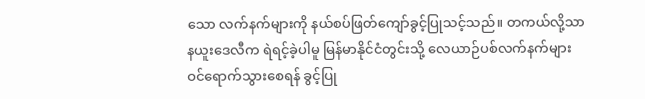သော လက်နက်များကို နယ်စပ်ဖြတ်ကျော်ခွင့်ပြုသင့်သည်။ တကယ်လို့သာ နယူးဒေလီက ရဲရင့်ခဲ့ပါမူ မြန်မာနိုင်ငံတွင်းသို့ လေယာဉ်ပစ်လက်နက်များ ဝင်ရောက်သွားစေရန် ခွင့်ပြု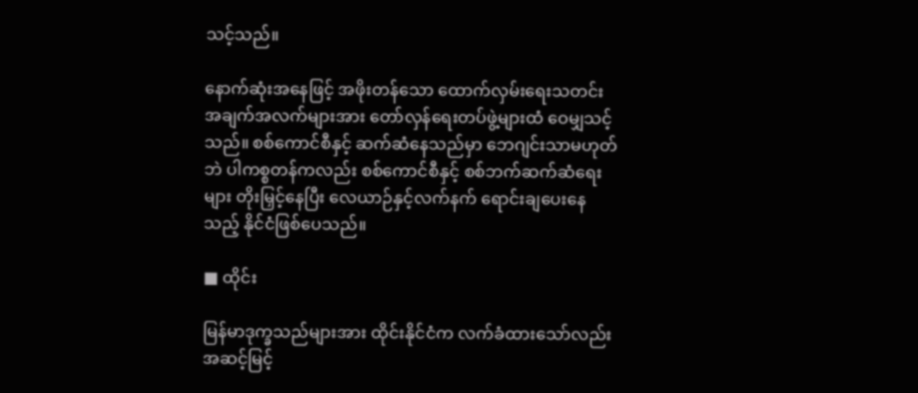သင့်သည်။

နောက်ဆုံးအနေဖြင့် အဖိုးတန်သော ထောက်လှမ်းရေးသတင်း အချက်အလက်များအား တော်လှန်ရေးတပ်ဖွဲ့များထံ ဝေမျှသင့်သည်။ စစ်ကောင်စီနှင့် ဆက်ဆံနေသည်မှာ ဘေဂျင်းသာမဟုတ်ဘဲ ပါကစ္စတန်ကလည်း စစ်ကောင်စီနှင့် စစ်ဘက်ဆက်ဆံရေးများ တိုးမြှင့်နေပြီး လေယာဉ်နှင့်လက်နက် ရောင်းချပေးနေသည့် နိုင်ငံဖြစ်ပေသည်။

■ ထိုင်း

မြန်မာဒုက္ခသည်များအား ထိုင်းနိုင်ငံက လက်ခံထားသော်လည်း အဆင့်မြင့်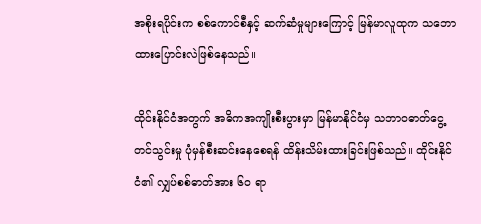အစိုးရပိုင်းက စစ်ကောင်စီနှင့် ဆက်ဆံမှုများကြောင့် မြန်မာလူထုက သဘောထားပြောင်းလဲဖြစ်နေသည်။

ထိုင်းနိုင်ငံအတွက် အဓိကအကျိုးစီးပွားမှာ မြန်မာနိုင်ငံမှ သဘာဝဓာတ်ငွေ့တင်သွင်းမှု ပုံမှန်စီးဆင်းနေစေရန် ထိန်းသိမ်းထားခြင်းဖြစ်သည်။ ထိုင်းနိုင်ငံ၏ လျှပ်စစ်ဓာတ်အား ၆၀ ရာ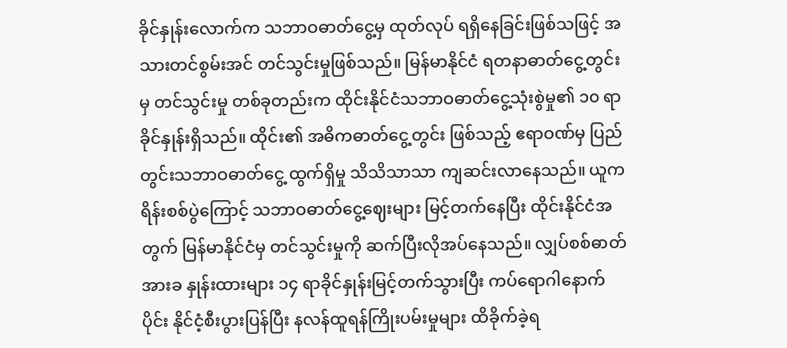ခိုင်နှုန်းလောက်က သဘာဝဓာတ်ငွေ့မှ ထုတ်လုပ် ရရှိနေခြင်းဖြစ်သဖြင့် အသားတင်စွမ်းအင် တင်သွင်းမှုဖြစ်သည်။ မြန်မာနိုင်ငံ ရတနာဓာတ်ငွေ့တွင်းမှ တင်သွင်းမှု တစ်ခုတည်းက ထိုင်းနိုင်ငံသဘာဝဓာတ်ငွေ့သုံးစွဲမှု၏ ၁၀ ရာခိုင်နှုန်းရှိသည်။ ထိုင်း၏ အဓိကဓာတ်ငွေ့တွင်း ဖြစ်သည့် ဧရာဝဏ်မှ ပြည်တွင်းသဘာဝဓာတ်ငွေ့ ထွက်ရှိမှု သိသိသာသာ ကျဆင်းလာနေသည်။ ယူကရိန်းစစ်ပွဲကြောင့် သဘာဝဓာတ်ငွေ့ဈေးများ မြင့်တက်နေပြီး ထိုင်းနိုင်ငံအတွက် မြန်မာနိုင်ငံမှ တင်သွင်းမှုကို ဆက်ပြီးလိုအပ်နေသည်။ လျှပ်စစ်ဓာတ်အားခ နှုန်းထားများ ၁၄ ရာခိုင်နှုန်းမြင့်တက်သွားပြီး ကပ်ရောဂါနောက်ပိုင်း နိုင်ငံ့စီးပွားပြန်ပြီး နလန်ထူရန်ကြိုးပမ်းမှုများ ထိခိုက်ခဲ့ရ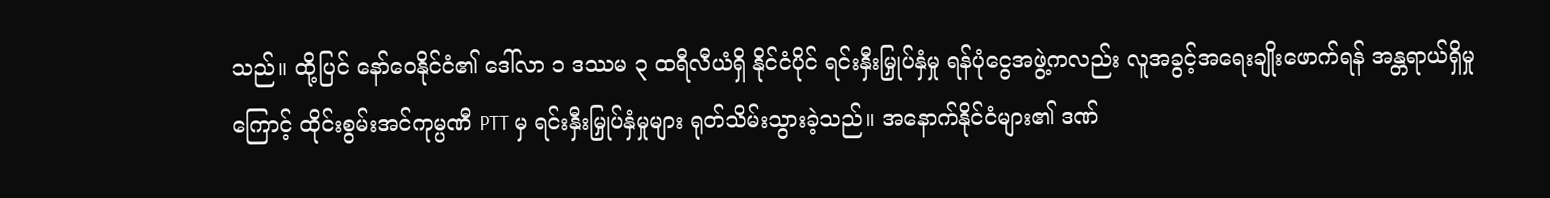သည်။ ထို့ပြင် နော်ဝေနိုင်ငံ၏ ဒေါ်လာ ၁ ဒဿမ ၃ ထရီလီယံရှိ နိုင်ငံပိုင် ရင်းနှီးမြှုပ်နှံမှု ရန်ပုံငွေအဖွဲ့ကလည်း လူအခွင့်အရေးချိုးဖောက်ရန် အန္တရာယ်ရှိမှုကြောင့် ထိုင်းစွမ်းအင်ကုမ္ပဏီ PTT မှ ရင်းနှီးမြှုပ်နှံမှုများ ရုတ်သိမ်းသွားခဲ့သည်။ အနောက်နိုင်ငံများ၏ ဒဏ်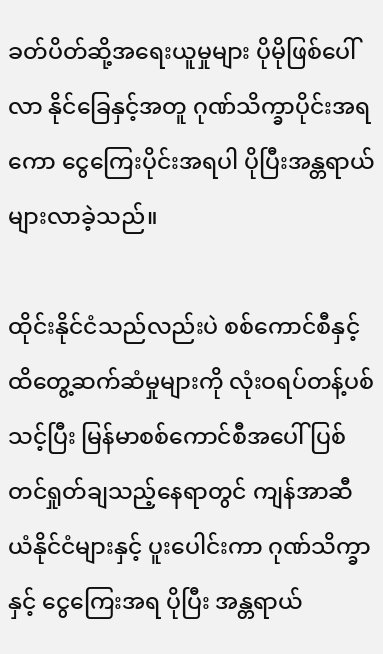ခတ်ပိတ်ဆို့အရေးယူမှုများ ပိုမိုဖြစ်ပေါ်လာ နိုင်ခြေနှင့်အတူ ဂုဏ်သိက္ခာပိုင်းအရကော ငွေကြေးပိုင်းအရပါ ပိုပြီးအန္တရာယ် များလာခဲ့သည်။

ထိုင်းနိုင်ငံသည်လည်းပဲ စစ်ကောင်စီနှင့်ထိတွေ့ဆက်ဆံမှုများကို လုံးဝရပ်တန့်ပစ်သင့်ပြီး မြန်မာစစ်ကောင်စီအပေါ် ပြစ်တင်ရှုတ်ချသည့်နေရာတွင် ကျန်အာဆီယံနိုင်ငံများနှင့် ပူးပေါင်းကာ ဂုဏ်သိက္ခာနှင့် ငွေကြေးအရ ပိုပြီး အန္တရာယ်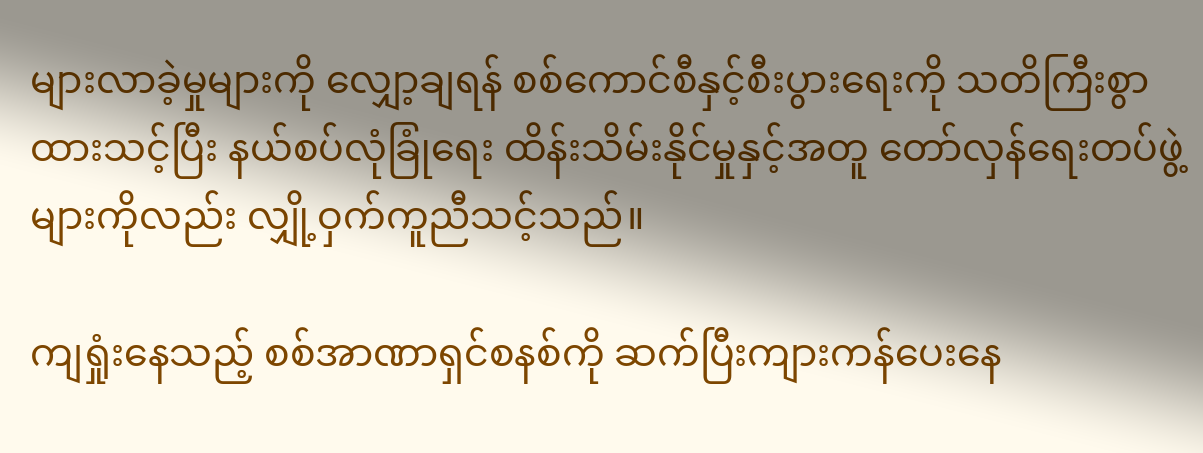များလာခဲ့မှုများကို လျှော့ချရန် စစ်ကောင်စီနှင့်စီးပွားရေးကို သတိကြီးစွာထားသင့်ပြီး နယ်စပ်လုံခြုံရေး ထိန်းသိမ်းနိုင်မှုနှင့်အတူ တော်လှန်ရေးတပ်ဖွဲ့များကိုလည်း လျှို့ဝှက်ကူညီသင့်သည်။

ကျရှုံးနေသည့် စစ်အာဏာရှင်စနစ်ကို ဆက်ပြီးကျားကန်ပေးနေ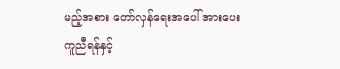မည့်အစား တော်လှန်ရေးအပေါ် အားပေးကူညီရန်နှင့်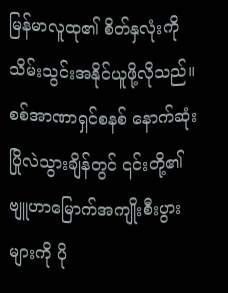မြန်မာလူထု၏ စိတ်နှလုံးကို သိမ်းသွင်းအနိုင်ယူဖို့လိုသည်။ စစ်အာဏာရှင်စနစ် နောက်ဆုံးပြိုလဲသွားချိန်တွင် ၎င်းတို့၏ ဗျူဟာမြောက်အကျိုးစီးပွားများကို ပို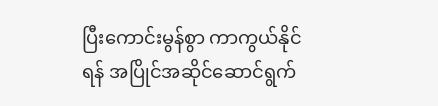ပြီးကောင်းမွန်စွာ ကာကွယ်နိုင်ရန် အပြိုင်အဆိုင်ဆောင်ရွက်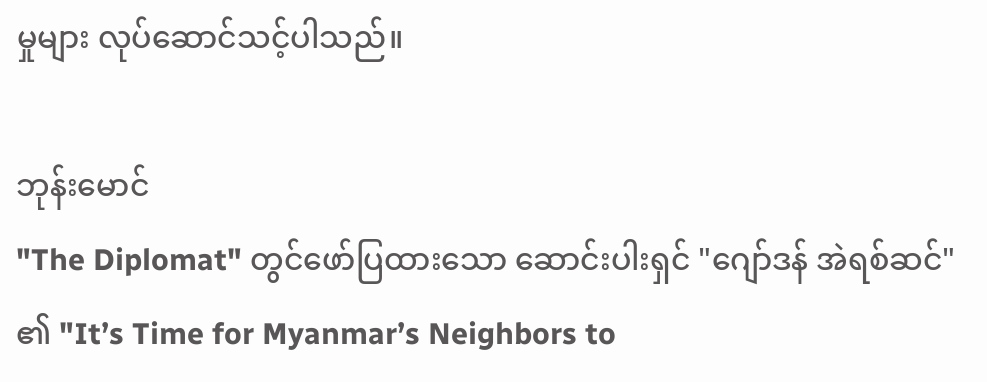မှုများ လုပ်ဆောင်သင့်ပါသည်။

ဘုန်းမောင်
"The Diplomat" တွင်ဖော်ပြထားသော ဆောင်းပါးရှင် "ဂျော်ဒန် အဲရစ်ဆင်" ၏ "It’s Time for Myanmar’s Neighbors to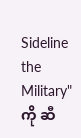Sideline the Military" ကို ဆီ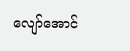လျော်အောင်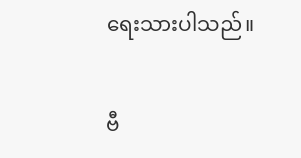ရေးသားပါသည်။

ဗီ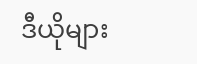ဒီယိုများ